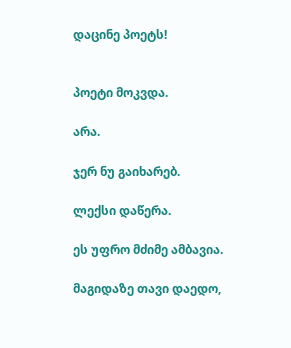დაცინე პოეტს!


პოეტი მოკვდა.

არა.

ჯერ ნუ გაიხარებ.

ლექსი დაწერა.

ეს უფრო მძიმე ამბავია.

მაგიდაზე თავი დაედო,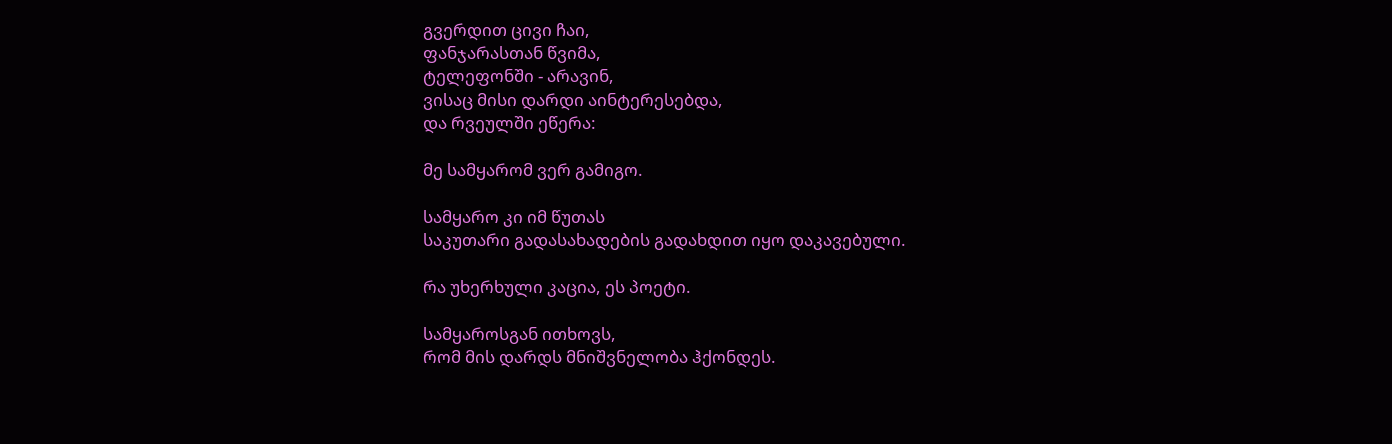გვერდით ცივი ჩაი,
ფანჯარასთან წვიმა,
ტელეფონში - არავინ,
ვისაც მისი დარდი აინტერესებდა,
და რვეულში ეწერა:

მე სამყარომ ვერ გამიგო.

სამყარო კი იმ წუთას
საკუთარი გადასახადების გადახდით იყო დაკავებული.

რა უხერხული კაცია, ეს პოეტი.

სამყაროსგან ითხოვს,
რომ მის დარდს მნიშვნელობა ჰქონდეს.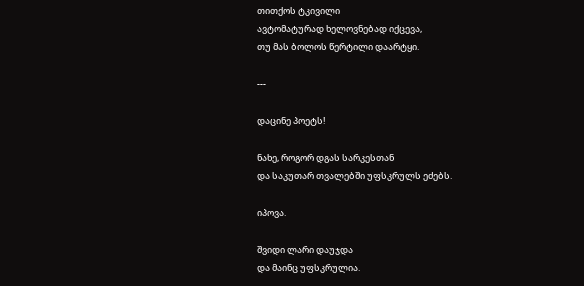თითქოს ტკივილი
ავტომატურად ხელოვნებად იქცევა,
თუ მას ბოლოს წერტილი დაარტყი.

---

დაცინე პოეტს!

ნახე, როგორ დგას სარკესთან
და საკუთარ თვალებში უფსკრულს ეძებს.

იპოვა.

შვიდი ლარი დაუჯდა
და მაინც უფსკრულია.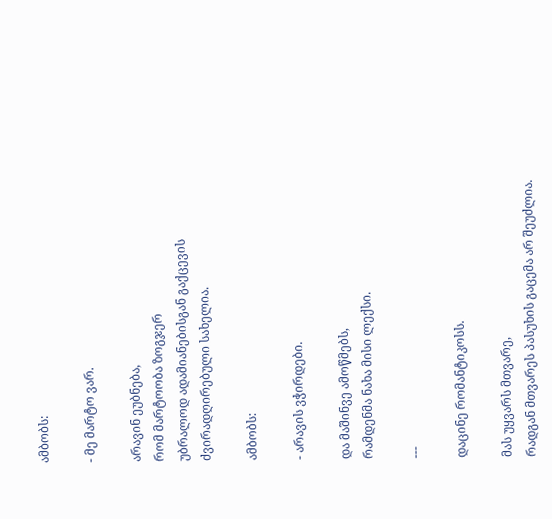ამბობს:

- მე მარტო ვარ.

არავინ ეუბნება,
რომ მარტოობა ზოგჯერ
უბრალოდ ადამიანებისგან გაქცევის
ძვირადღირებული სახელია.

ამბობს:

- არავის ვჭირდები.

და მაშინვე ამოწმებს,
რამდენმა ნახა მისი ლექსი.

---

დაცინე რომანტიკოსს.

მას უყვარს მთვარე,
რადგან მთვარეს პასუხის გაცემა არ შეუძლია.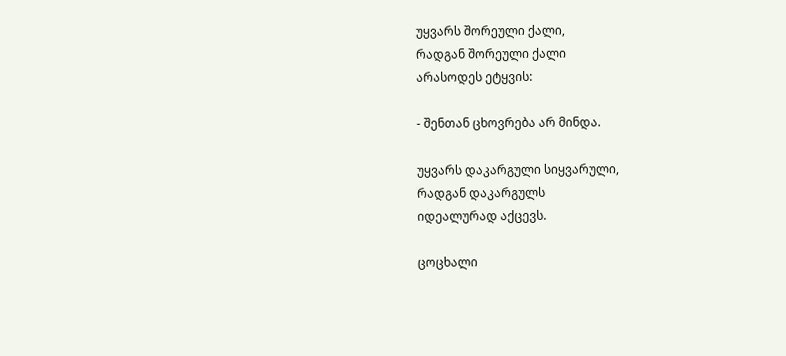უყვარს შორეული ქალი,
რადგან შორეული ქალი
არასოდეს ეტყვის:

- შენთან ცხოვრება არ მინდა.

უყვარს დაკარგული სიყვარული,
რადგან დაკარგულს
იდეალურად აქცევს.

ცოცხალი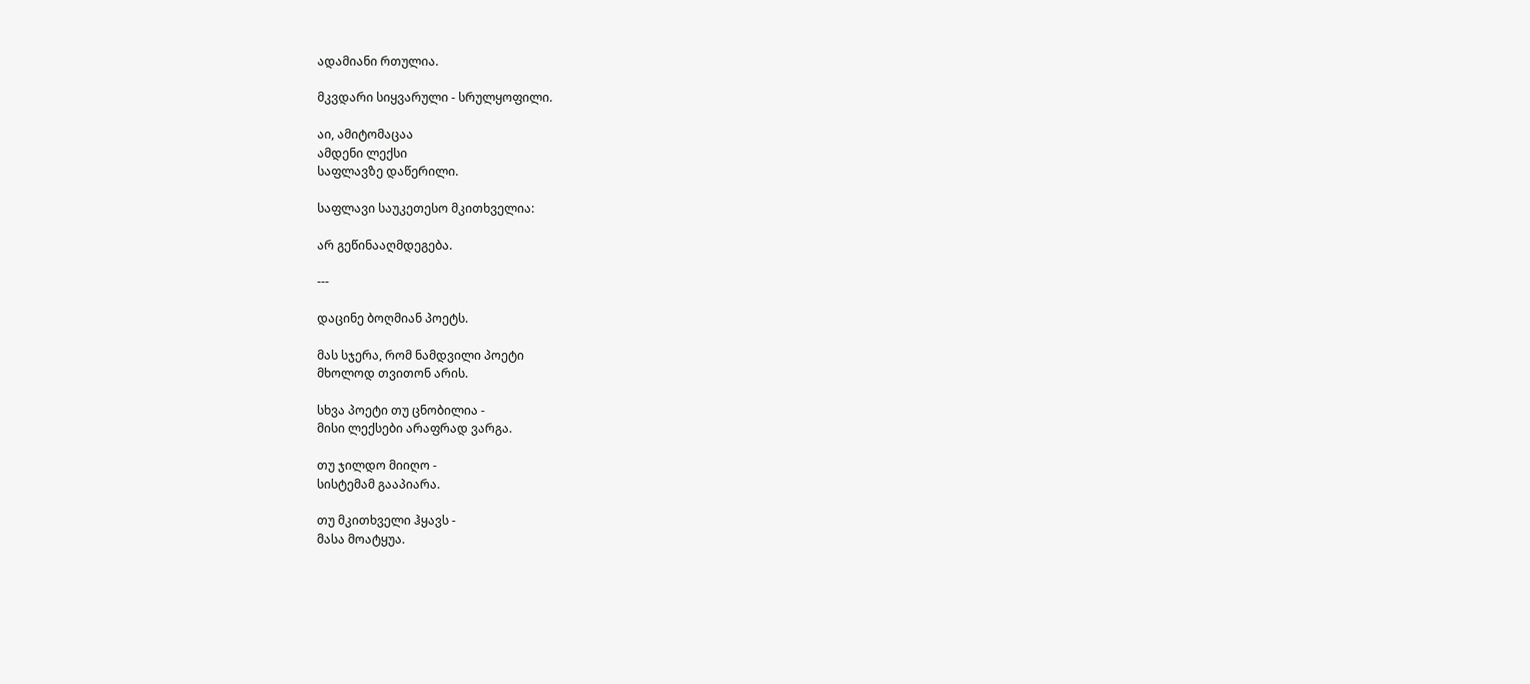ადამიანი რთულია.

მკვდარი სიყვარული - სრულყოფილი.

აი, ამიტომაცაა
ამდენი ლექსი
საფლავზე დაწერილი.

საფლავი საუკეთესო მკითხველია:

არ გეწინააღმდეგება.

---

დაცინე ბოღმიან პოეტს.

მას სჯერა, რომ ნამდვილი პოეტი
მხოლოდ თვითონ არის.

სხვა პოეტი თუ ცნობილია -
მისი ლექსები არაფრად ვარგა.

თუ ჯილდო მიიღო -
სისტემამ გააპიარა.

თუ მკითხველი ჰყავს -
მასა მოატყუა.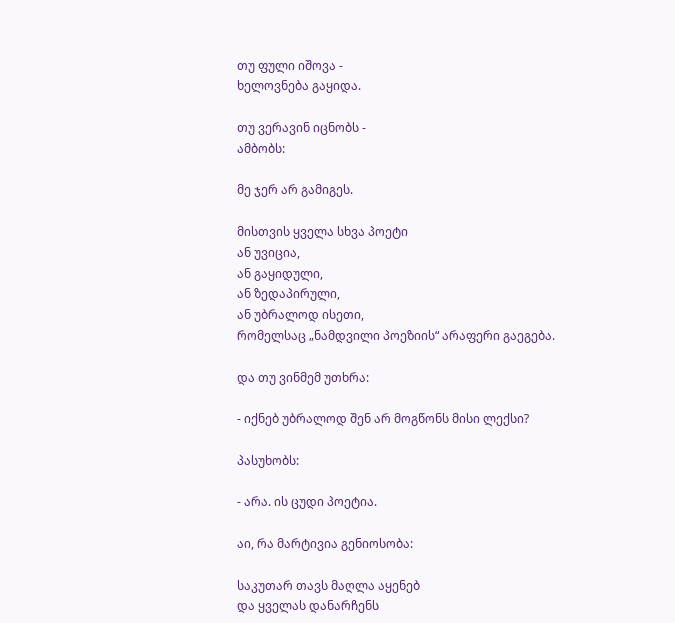თუ ფული იშოვა -
ხელოვნება გაყიდა.

თუ ვერავინ იცნობს -
ამბობს:

მე ჯერ არ გამიგეს.

მისთვის ყველა სხვა პოეტი
ან უვიცია,
ან გაყიდული,
ან ზედაპირული,
ან უბრალოდ ისეთი,
რომელსაც „ნამდვილი პოეზიის“ არაფერი გაეგება.

და თუ ვინმემ უთხრა:

- იქნებ უბრალოდ შენ არ მოგწონს მისი ლექსი?

პასუხობს:

- არა. ის ცუდი პოეტია.

აი, რა მარტივია გენიოსობა:

საკუთარ თავს მაღლა აყენებ
და ყველას დანარჩენს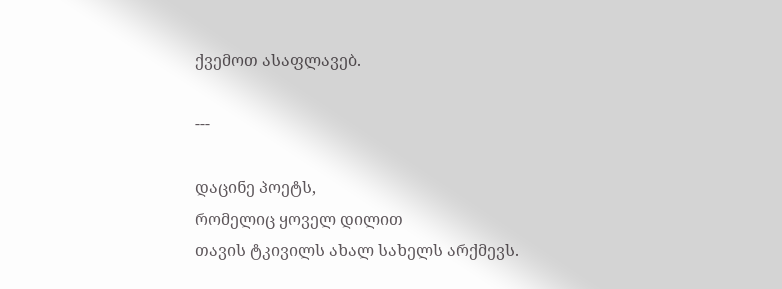ქვემოთ ასაფლავებ.

---

დაცინე პოეტს,
რომელიც ყოველ დილით
თავის ტკივილს ახალ სახელს არქმევს.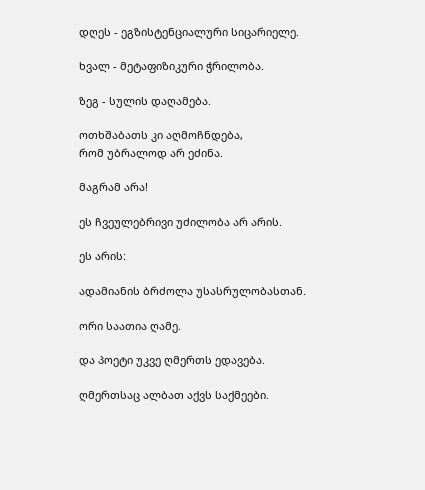დღეს - ეგზისტენციალური სიცარიელე.

ხვალ - მეტაფიზიკური ჭრილობა.

ზეგ - სულის დაღამება.

ოთხშაბათს კი აღმოჩნდება,
რომ უბრალოდ არ ეძინა.

მაგრამ არა!

ეს ჩვეულებრივი უძილობა არ არის.

ეს არის:

ადამიანის ბრძოლა უსასრულობასთან.

ორი საათია ღამე.

და პოეტი უკვე ღმერთს ედავება.

ღმერთსაც ალბათ აქვს საქმეები.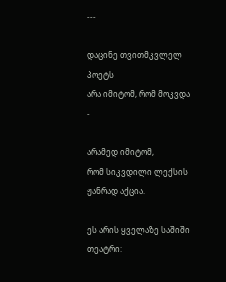---

დაცინე თვითმკვლელ პოეტს
არა იმიტომ, რომ მოკვდა -

არამედ იმიტომ,
რომ სიკვდილი ლექსის ჟანრად აქცია.

ეს არის ყველაზე საშიში თეატრი: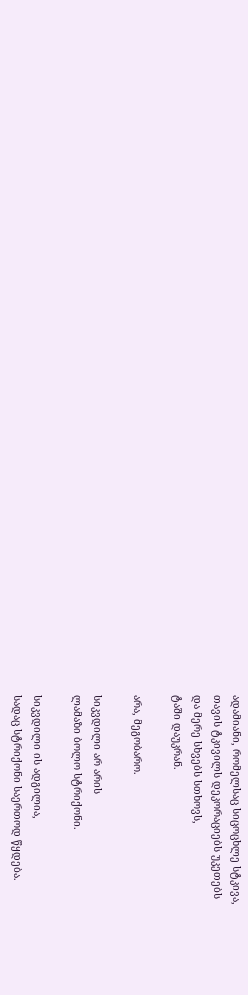ადამიანი, რომელსაც სიცოცხლე სტკივა,
თავის ტკივილს დეკორაციებს უკეთებს
და მერე სხვებს სთხოვს,
ტაში დაუკრან.

არა, მეგობარო.

სიკვდილი არ არის
ლამაზი ბოლო სტრიქონი.

სიკვდილი ის ადგილია,
სადაც სტრიქონი საერთოდ წყდება.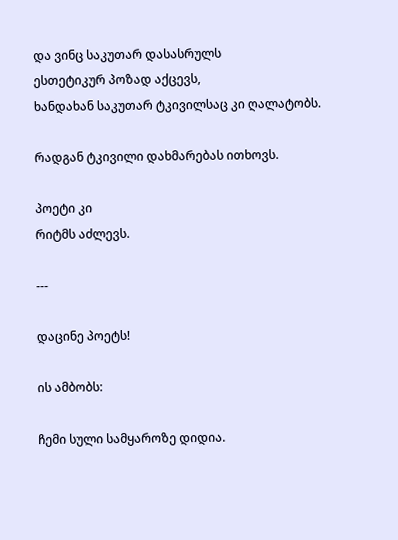და ვინც საკუთარ დასასრულს
ესთეტიკურ პოზად აქცევს,
ხანდახან საკუთარ ტკივილსაც კი ღალატობს.

რადგან ტკივილი დახმარებას ითხოვს.

პოეტი კი
რიტმს აძლევს.

---

დაცინე პოეტს!

ის ამბობს:

ჩემი სული სამყაროზე დიდია.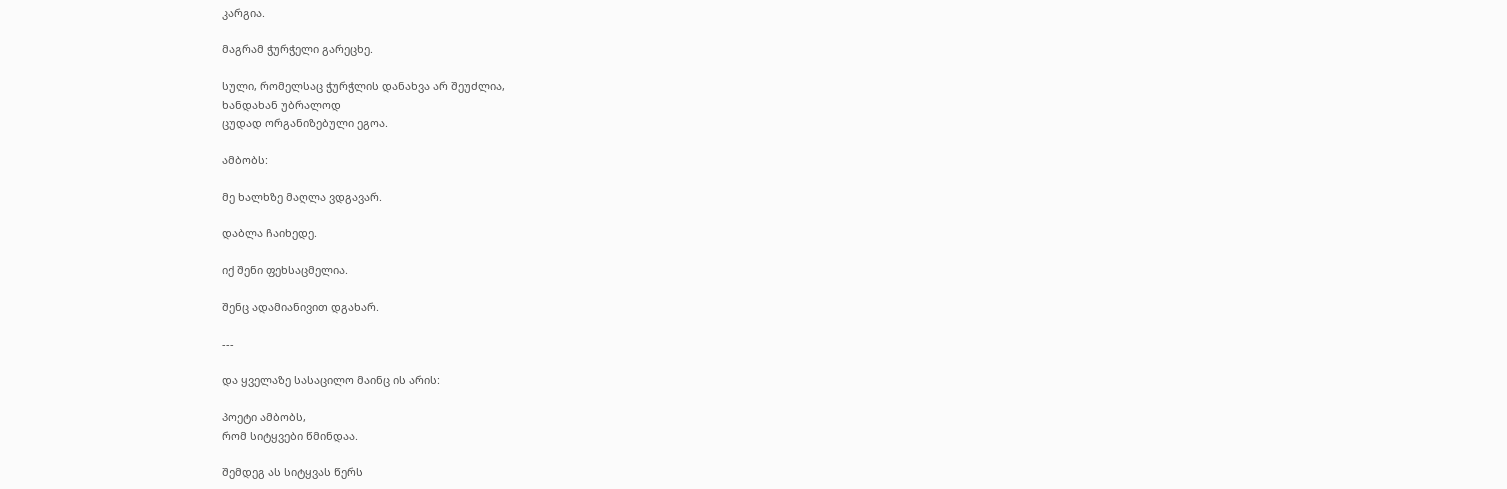კარგია.

მაგრამ ჭურჭელი გარეცხე.

სული, რომელსაც ჭურჭლის დანახვა არ შეუძლია,
ხანდახან უბრალოდ
ცუდად ორგანიზებული ეგოა.

ამბობს:

მე ხალხზე მაღლა ვდგავარ.

დაბლა ჩაიხედე.

იქ შენი ფეხსაცმელია.

შენც ადამიანივით დგახარ.

---

და ყველაზე სასაცილო მაინც ის არის:

პოეტი ამბობს,
რომ სიტყვები წმინდაა.

შემდეგ ას სიტყვას წერს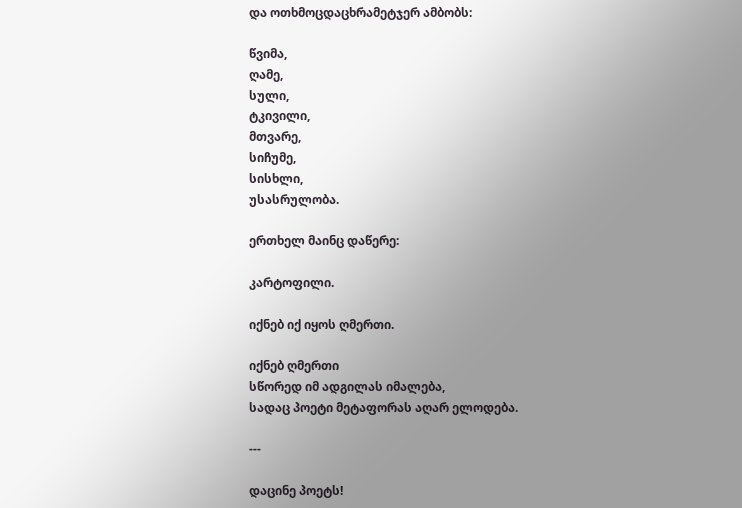და ოთხმოცდაცხრამეტჯერ ამბობს:

წვიმა,
ღამე,
სული,
ტკივილი,
მთვარე,
სიჩუმე,
სისხლი,
უსასრულობა.

ერთხელ მაინც დაწერე:

კარტოფილი.

იქნებ იქ იყოს ღმერთი.

იქნებ ღმერთი
სწორედ იმ ადგილას იმალება,
სადაც პოეტი მეტაფორას აღარ ელოდება.

---

დაცინე პოეტს!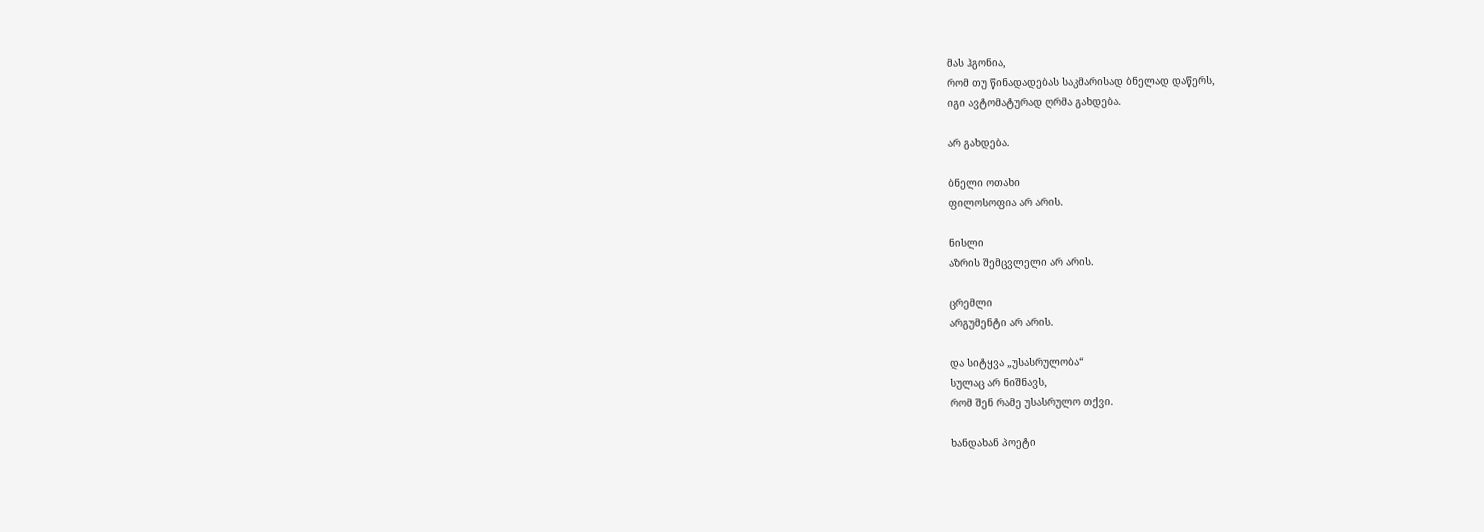მას ჰგონია,
რომ თუ წინადადებას საკმარისად ბნელად დაწერს,
იგი ავტომატურად ღრმა გახდება.

არ გახდება.

ბნელი ოთახი
ფილოსოფია არ არის.

ნისლი
აზრის შემცვლელი არ არის.

ცრემლი
არგუმენტი არ არის.

და სიტყვა „უსასრულობა“
სულაც არ ნიშნავს,
რომ შენ რამე უსასრულო თქვი.

ხანდახან პოეტი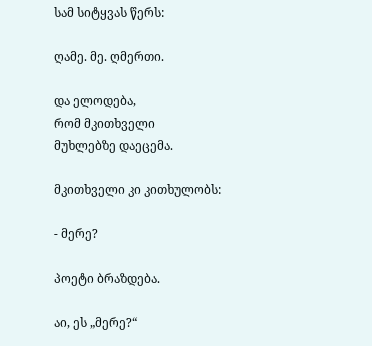სამ სიტყვას წერს:

ღამე. მე. ღმერთი.

და ელოდება,
რომ მკითხველი
მუხლებზე დაეცემა.

მკითხველი კი კითხულობს:

- მერე?

პოეტი ბრაზდება.

აი, ეს „მერე?“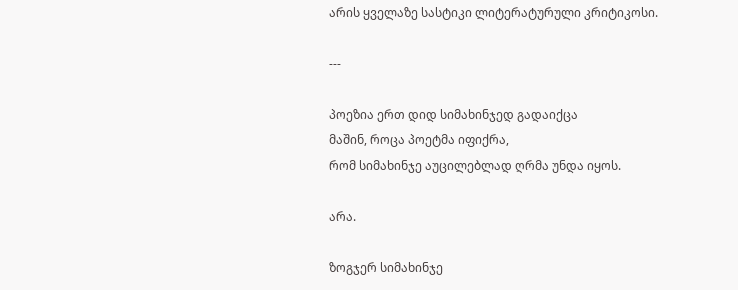არის ყველაზე სასტიკი ლიტერატურული კრიტიკოსი.

---

პოეზია ერთ დიდ სიმახინჯედ გადაიქცა
მაშინ, როცა პოეტმა იფიქრა,
რომ სიმახინჯე აუცილებლად ღრმა უნდა იყოს.

არა.

ზოგჯერ სიმახინჯე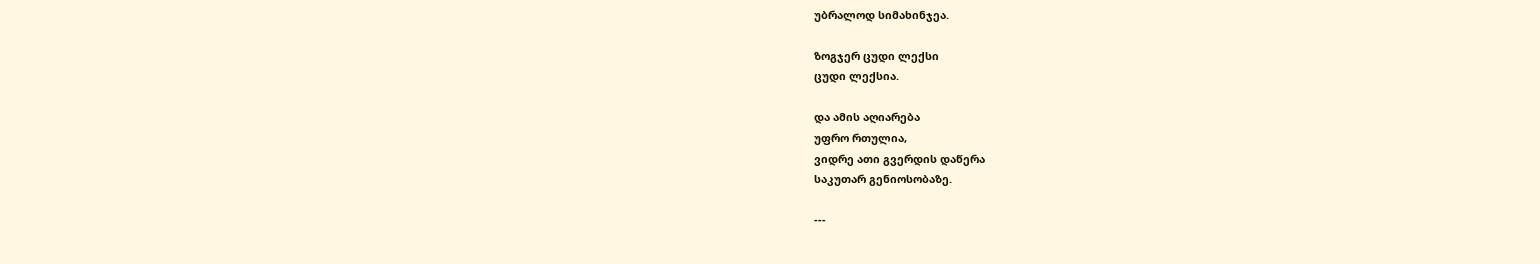უბრალოდ სიმახინჯეა.

ზოგჯერ ცუდი ლექსი
ცუდი ლექსია.

და ამის აღიარება
უფრო რთულია,
ვიდრე ათი გვერდის დაწერა
საკუთარ გენიოსობაზე.

---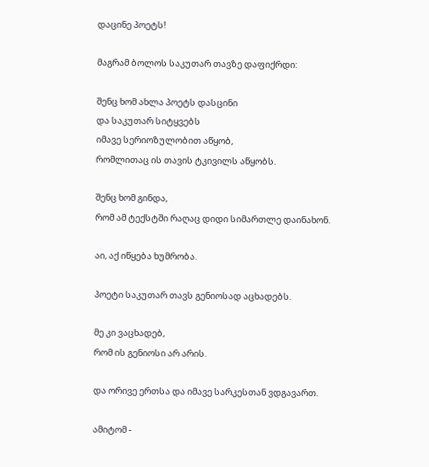დაცინე პოეტს!

მაგრამ ბოლოს საკუთარ თავზე დაფიქრდი:

შენც ხომ ახლა პოეტს დასცინი
და საკუთარ სიტყვებს
იმავე სერიოზულობით აწყობ,
რომლითაც ის თავის ტკივილს აწყობს.

შენც ხომ გინდა,
რომ ამ ტექსტში რაღაც დიდი სიმართლე დაინახონ.

აი, აქ იწყება ხუმრობა.

პოეტი საკუთარ თავს გენიოსად აცხადებს.

მე კი ვაცხადებ,
რომ ის გენიოსი არ არის.

და ორივე ერთსა და იმავე სარკესთან ვდგავართ.

ამიტომ -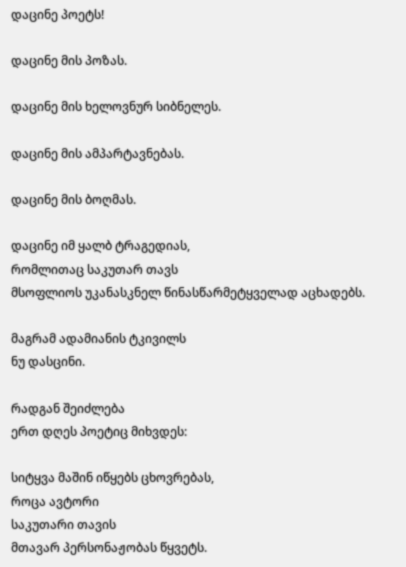დაცინე პოეტს!

დაცინე მის პოზას.

დაცინე მის ხელოვნურ სიბნელეს.

დაცინე მის ამპარტავნებას.

დაცინე მის ბოღმას.

დაცინე იმ ყალბ ტრაგედიას,
რომლითაც საკუთარ თავს
მსოფლიოს უკანასკნელ წინასწარმეტყველად აცხადებს.

მაგრამ ადამიანის ტკივილს
ნუ დასცინი.

რადგან შეიძლება
ერთ დღეს პოეტიც მიხვდეს:

სიტყვა მაშინ იწყებს ცხოვრებას,
როცა ავტორი
საკუთარი თავის
მთავარ პერსონაჟობას წყვეტს.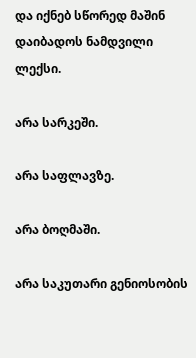და იქნებ სწორედ მაშინ
დაიბადოს ნამდვილი ლექსი.

არა სარკეში.

არა საფლავზე.

არა ბოღმაში.

არა საკუთარი გენიოსობის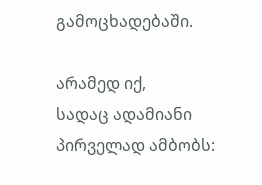გამოცხადებაში.

არამედ იქ,
სადაც ადამიანი პირველად ამბობს: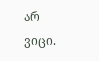არ ვიცი.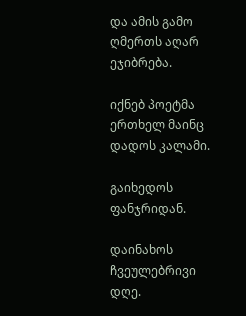და ამის გამო
ღმერთს აღარ ეჯიბრება.

იქნებ პოეტმა ერთხელ მაინც
დადოს კალამი.

გაიხედოს ფანჯრიდან.

დაინახოს ჩვეულებრივი დღე.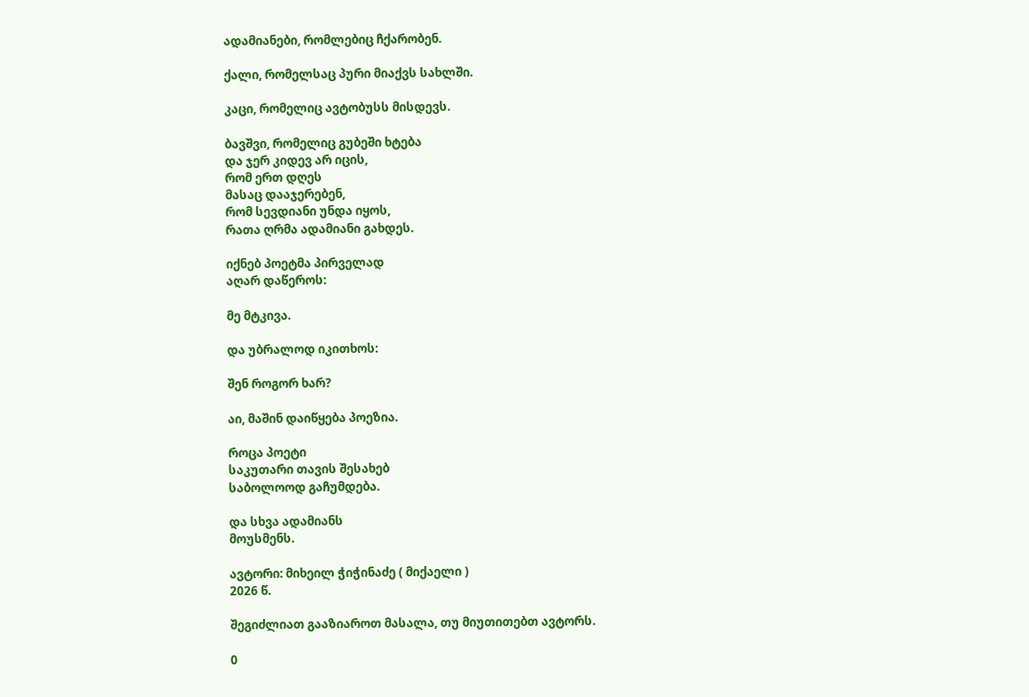ადამიანები, რომლებიც ჩქარობენ.

ქალი, რომელსაც პური მიაქვს სახლში.

კაცი, რომელიც ავტობუსს მისდევს.

ბავშვი, რომელიც გუბეში ხტება
და ჯერ კიდევ არ იცის,
რომ ერთ დღეს
მასაც დააჯერებენ,
რომ სევდიანი უნდა იყოს,
რათა ღრმა ადამიანი გახდეს.

იქნებ პოეტმა პირველად
აღარ დაწეროს:

მე მტკივა.

და უბრალოდ იკითხოს:

შენ როგორ ხარ?

აი, მაშინ დაიწყება პოეზია.

როცა პოეტი
საკუთარი თავის შესახებ
საბოლოოდ გაჩუმდება.

და სხვა ადამიანს
მოუსმენს.

ავტორი: მიხეილ ჭიჭინაძე ( მიქაელი )
2026 წ.

შეგიძლიათ გააზიაროთ მასალა, თუ მიუთითებთ ავტორს.

0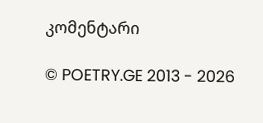კომენტარი

© POETRY.GE 2013 - 2026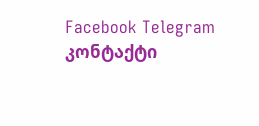Facebook Telegram კონტაქტი